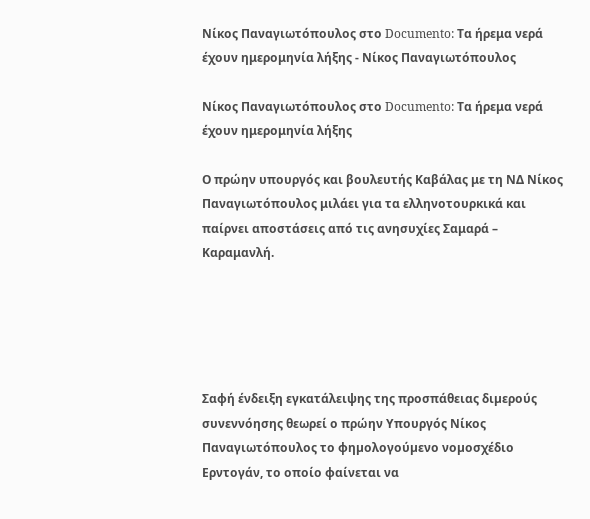Νίκος Παναγιωτόπουλος στο Documento: Τα ήρεμα νερά έχουν ημερομηνία λήξης - Νίκος Παναγιωτόπουλος

Νίκος Παναγιωτόπουλος στο Documento: Τα ήρεμα νερά έχουν ημερομηνία λήξης

Ο πρώην υπουργός και βουλευτής Καβάλας με τη ΝΔ Νίκος Παναγιωτόπουλος μιλάει για τα ελληνοτουρκικά και παίρνει αποστάσεις από τις ανησυχίες Σαμαρά – Καραμανλή.





Σαφή ένδειξη εγκατάλειψης της προσπάθειας διµερούς συνεννόησης θεωρεί ο πρώην Υπουργός Νίκος Παναγιωτόπουλος το φηµολογούµενο νοµοσχέδιο Ερντογάν, το οποίο φαίνεται να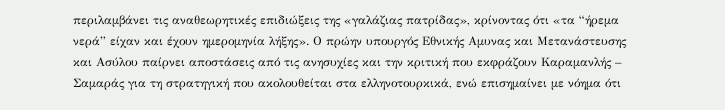περιλαµβάνει τις αναθεωρητικές επιδιώξεις της «γαλάζιας πατρίδας», κρίνοντας ότι «τα “ήρεµα νερά” είχαν και έχουν ηµεροµηνία λήξης». Ο πρώην υπουργός Εθνικής Αµυνας και Μετανάστευσης και Ασύλου παίρνει αποστάσεις από τις ανησυχίες και την κριτική που εκφράζουν Καραµανλής – Σαµαράς για τη στρατηγική που ακολουθείται στα ελληνοτουρκικά, ενώ επισηµαίνει µε νόηµα ότι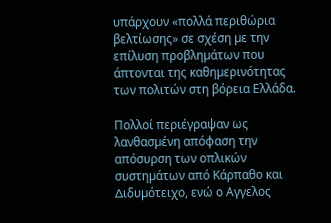υπάρχουν «πολλά περιθώρια βελτίωσης» σε σχέση µε την επίλυση προβληµάτων που άπτονται της καθηµερινότητας των πολιτών στη βόρεια Ελλάδα.

Πολλοί περιέγραψαν ως λανθασµένη απόφαση την απόσυρση των οπλικών συστηµάτων από Κάρπαθο και ∆ιδυµότειχο, ενώ ο Αγγελος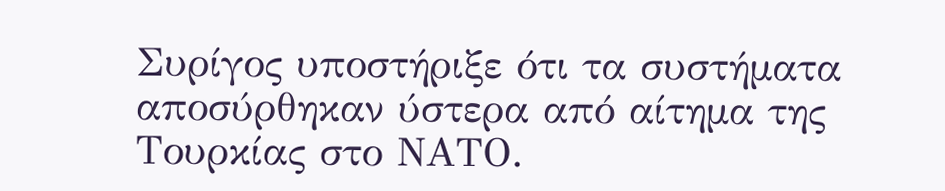Συρίγος υποστήριξε ότι τα συστήµατα αποσύρθηκαν ύστερα από αίτηµα της Τουρκίας στο ΝΑΤΟ.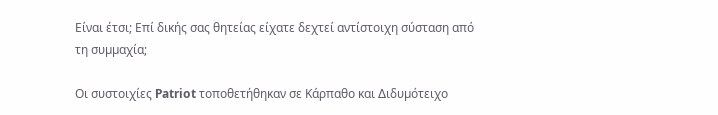Είναι έτσι; Επί δικής σας θητείας είχατε δεχτεί αντίστοιχη σύσταση από τη συµµαχία;

Οι συστοιχίες Patriot τοποθετήθηκαν σε Κάρπαθο και ∆ιδυµότειχο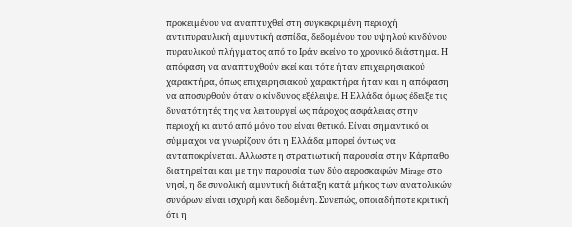προκειµένου να αναπτυχθεί στη συγκεκριµένη περιοχή αντιπυραυλική αµυντική ασπίδα, δεδοµένου του υψηλού κινδύνου πυραυλικού πλήγµατος από το Ιράν εκείνο το χρονικό διάστηµα. Η απόφαση να αναπτυχθούν εκεί και τότε ήταν επιχειρησιακού χαρακτήρα, όπως επιχειρησιακού χαρακτήρα ήταν και η απόφαση να αποσυρθούν όταν ο κίνδυνος εξέλειψε. Η Ελλάδα όµως έδειξε τις δυνατότητές της να λειτουργεί ως πάροχος ασφάλειας στην περιοχή κι αυτό από µόνο του είναι θετικό. Είναι σηµαντικό οι σύµµαχοι να γνωρίζουν ότι η Ελλάδα µπορεί όντως να ανταποκρίνεται. Αλλωστε η στρατιωτική παρουσία στην Κάρπαθο διατηρείται και µε την παρουσία των δύο αεροσκαφών Mirage στο νησί, η δε συνολική αµυντική διάταξη κατά µήκος των ανατολικών συνόρων είναι ισχυρή και δεδοµένη. Συνεπώς, οποιαδήποτε κριτική ότι η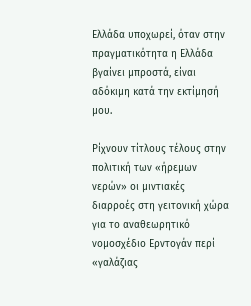Ελλάδα υποχωρεί, όταν στην πραγµατικότητα η Ελλάδα βγαίνει µπροστά, είναι αδόκιµη κατά την εκτίµησή µου.

Ρίχνουν τίτλους τέλους στην πολιτική των «ήρεµων νερών» οι µιντιακές διαρροές στη γειτονική χώρα για το αναθεωρητικό νοµοσχέδιο Ερντογάν περί «γαλάζιας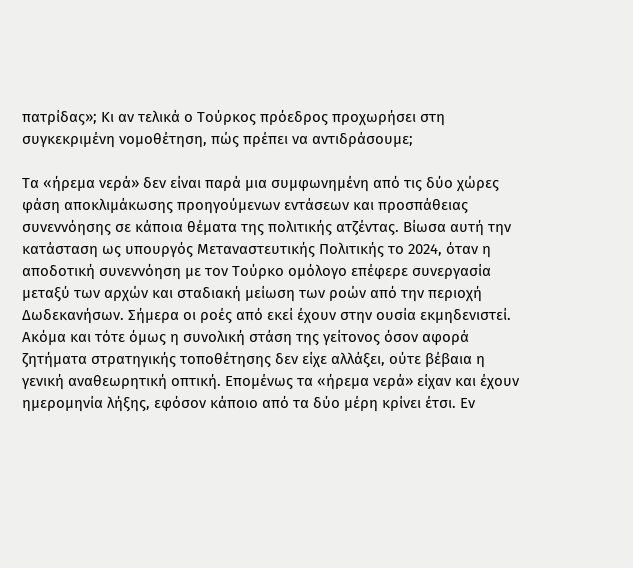πατρίδας»; Κι αν τελικά ο Τούρκος πρόεδρος προχωρήσει στη συγκεκριµένη νοµοθέτηση, πώς πρέπει να αντιδράσουµε;

Τα «ήρεµα νερά» δεν είναι παρά µια συµφωνηµένη από τις δύο χώρες φάση αποκλιµάκωσης προηγούµενων εντάσεων και προσπάθειας συνεννόησης σε κάποια θέµατα της πολιτικής ατζέντας. Βίωσα αυτή την κατάσταση ως υπουργός Μεταναστευτικής Πολιτικής το 2024, όταν η αποδοτική συνεννόηση µε τον Τούρκο οµόλογο επέφερε συνεργασία µεταξύ των αρχών και σταδιακή µείωση των ροών από την περιοχή ∆ωδεκανήσων. Σήµερα οι ροές από εκεί έχουν στην ουσία εκµηδενιστεί. Ακόµα και τότε όµως η συνολική στάση της γείτονος όσον αφορά ζητήµατα στρατηγικής τοποθέτησης δεν είχε αλλάξει, ούτε βέβαια η γενική αναθεωρητική οπτική. Εποµένως τα «ήρεµα νερά» είχαν και έχουν ηµεροµηνία λήξης, εφόσον κάποιο από τα δύο µέρη κρίνει έτσι. Εν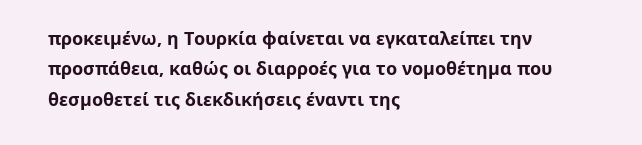προκειµένω, η Τουρκία φαίνεται να εγκαταλείπει την προσπάθεια, καθώς οι διαρροές για το νοµοθέτηµα που θεσµοθετεί τις διεκδικήσεις έναντι της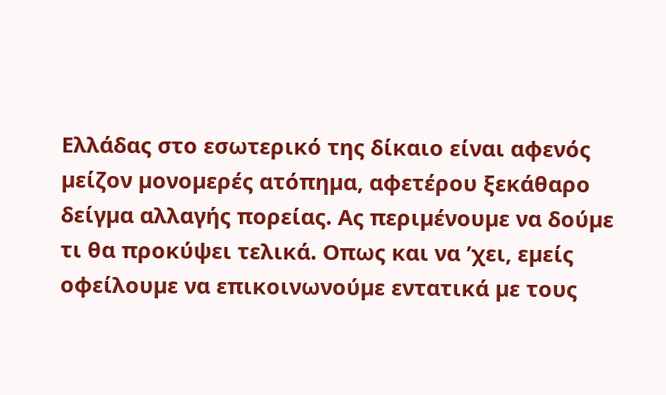Ελλάδας στο εσωτερικό της δίκαιο είναι αφενός µείζον µονοµερές ατόπηµα, αφετέρου ξεκάθαρο δείγµα αλλαγής πορείας. Ας περιµένουµε να δούµε τι θα προκύψει τελικά. Οπως και να ’χει, εµείς οφείλουµε να επικοινωνούµε εντατικά µε τους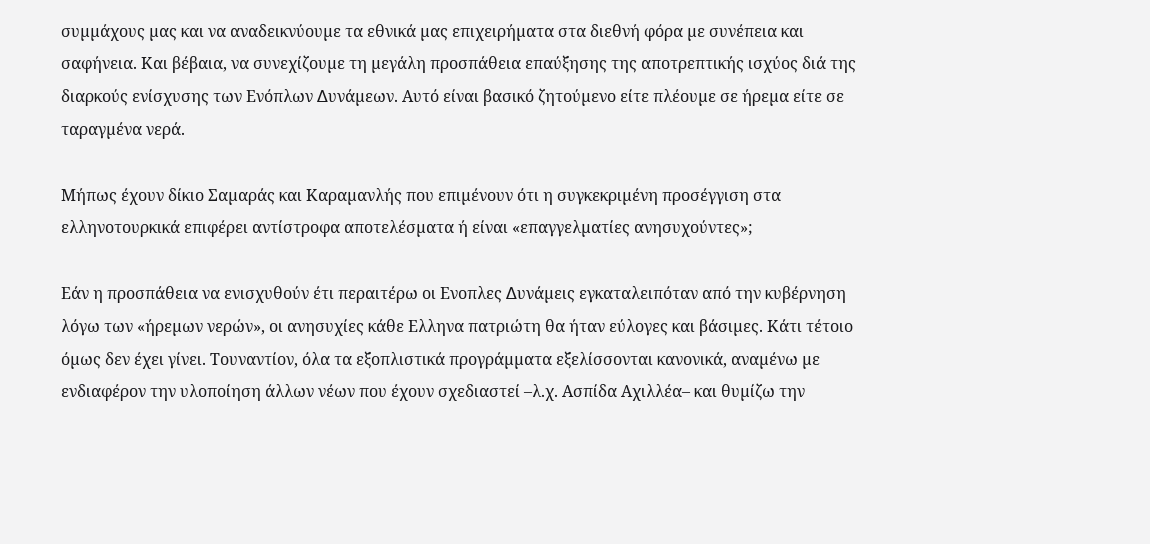συµµάχους µας και να αναδεικνύουµε τα εθνικά µας επιχειρήµατα στα διεθνή φόρα µε συνέπεια και σαφήνεια. Και βέβαια, να συνεχίζουµε τη µεγάλη προσπάθεια επαύξησης της αποτρεπτικής ισχύος διά της διαρκούς ενίσχυσης των Ενόπλων ∆υνάµεων. Αυτό είναι βασικό ζητούµενο είτε πλέουµε σε ήρεµα είτε σε ταραγµένα νερά.

Μήπως έχουν δίκιο Σαµαράς και Καραµανλής που επιµένουν ότι η συγκεκριµένη προσέγγιση στα ελληνοτουρκικά επιφέρει αντίστροφα αποτελέσµατα ή είναι «επαγγελµατίες ανησυχούντες»;

Εάν η προσπάθεια να ενισχυθούν έτι περαιτέρω οι Ενοπλες ∆υνάµεις εγκαταλειπόταν από την κυβέρνηση λόγω των «ήρεµων νερών», οι ανησυχίες κάθε Ελληνα πατριώτη θα ήταν εύλογες και βάσιµες. Κάτι τέτοιο όµως δεν έχει γίνει. Τουναντίον, όλα τα εξοπλιστικά προγράµµατα εξελίσσονται κανονικά, αναµένω µε ενδιαφέρον την υλοποίηση άλλων νέων που έχουν σχεδιαστεί –λ.χ. Ασπίδα Αχιλλέα– και θυµίζω την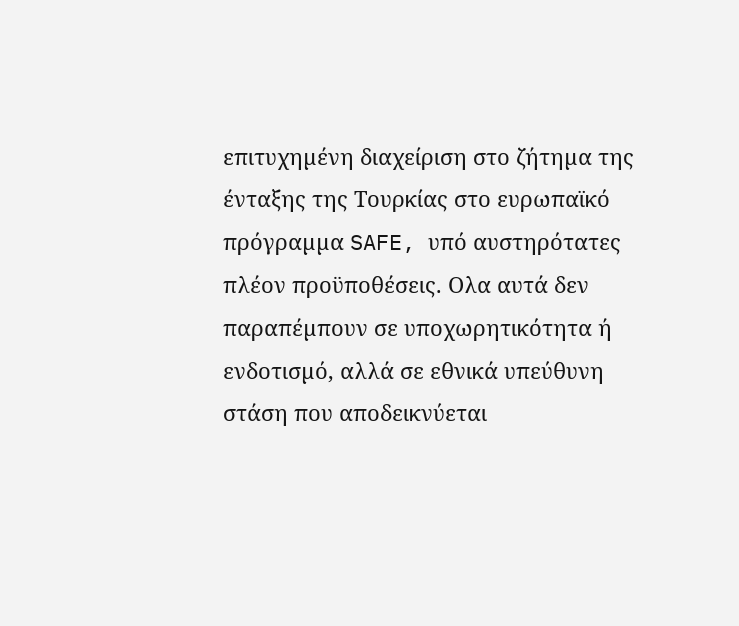επιτυχηµένη διαχείριση στο ζήτηµα της ένταξης της Τουρκίας στο ευρωπαϊκό πρόγραµµα SAFE, υπό αυστηρότατες πλέον προϋποθέσεις. Ολα αυτά δεν παραπέµπουν σε υποχωρητικότητα ή ενδοτισµό, αλλά σε εθνικά υπεύθυνη στάση που αποδεικνύεται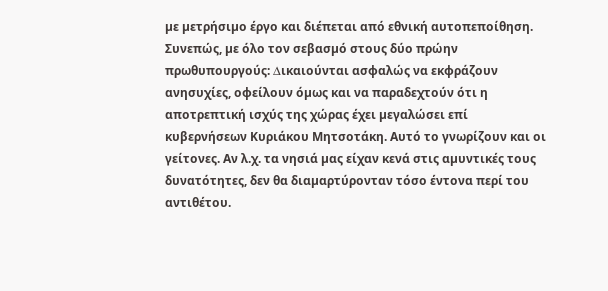µε µετρήσιµο έργο και διέπεται από εθνική αυτοπεποίθηση. Συνεπώς, µε όλο τον σεβασµό στους δύο πρώην πρωθυπουργούς: ∆ικαιούνται ασφαλώς να εκφράζουν ανησυχίες, οφείλουν όµως και να παραδεχτούν ότι η αποτρεπτική ισχύς της χώρας έχει µεγαλώσει επί κυβερνήσεων Κυριάκου Μητσοτάκη. Αυτό το γνωρίζουν και οι γείτονες. Αν λ.χ. τα νησιά µας είχαν κενά στις αµυντικές τους δυνατότητες, δεν θα διαµαρτύρονταν τόσο έντονα περί του αντιθέτου.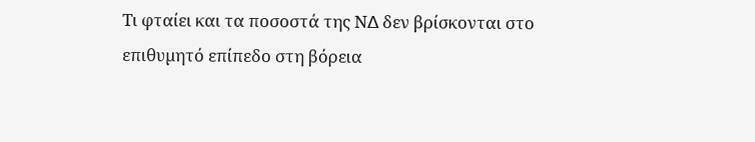Τι φταίει και τα ποσοστά της Ν∆ δεν βρίσκονται στο επιθυµητό επίπεδο στη βόρεια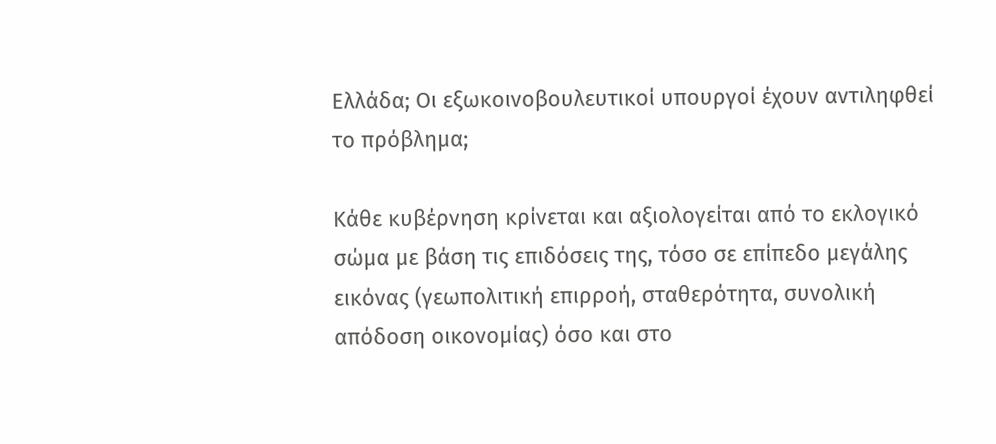Ελλάδα; Οι εξωκοινοβουλευτικοί υπουργοί έχουν αντιληφθεί το πρόβληµα;

Κάθε κυβέρνηση κρίνεται και αξιολογείται από το εκλογικό σώµα µε βάση τις επιδόσεις της, τόσο σε επίπεδο µεγάλης εικόνας (γεωπολιτική επιρροή, σταθερότητα, συνολική απόδοση οικονοµίας) όσο και στο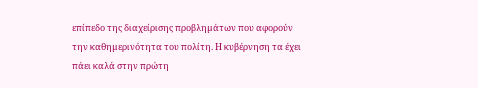επίπεδο της διαχείρισης προβληµάτων που αφορούν την καθηµερινότητα του πολίτη. Η κυβέρνηση τα έχει πάει καλά στην πρώτη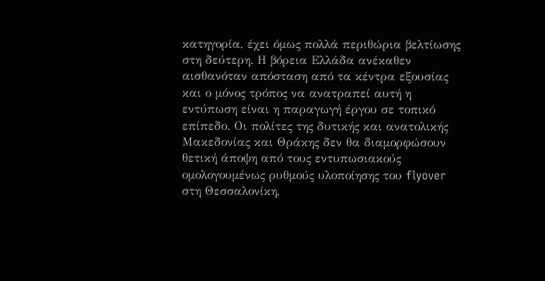κατηγορία, έχει όµως πολλά περιθώρια βελτίωσης στη δεύτερη. Η βόρεια Ελλάδα ανέκαθεν αισθανόταν απόσταση από τα κέντρα εξουσίας και ο µόνος τρόπος να ανατραπεί αυτή η εντύπωση είναι η παραγωγή έργου σε τοπικό επίπεδο. Οι πολίτες της δυτικής και ανατολικής Μακεδονίας και Θράκης δεν θα διαµορφώσουν θετική άποψη από τους εντυπωσιακούς οµολογουµένως ρυθµούς υλοποίησης του flyover στη Θεσσαλονίκη,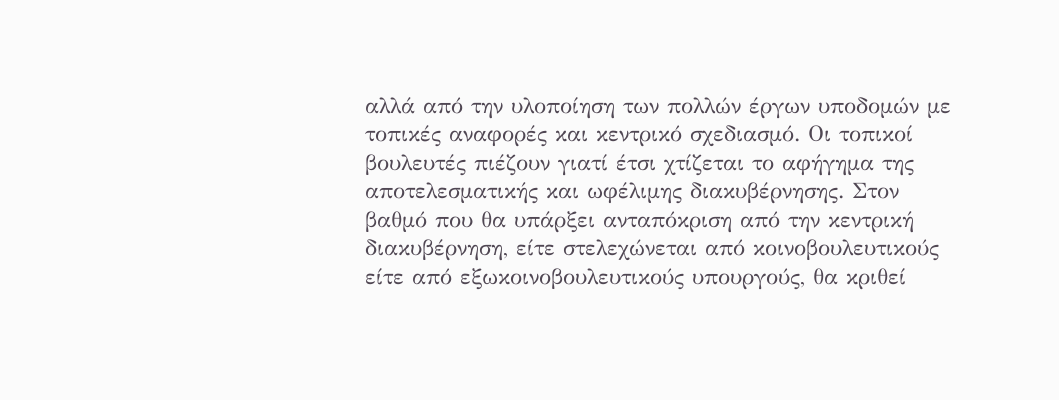αλλά από την υλοποίηση των πολλών έργων υποδοµών µε τοπικές αναφορές και κεντρικό σχεδιασµό. Οι τοπικοί βουλευτές πιέζουν γιατί έτσι χτίζεται το αφήγηµα της αποτελεσµατικής και ωφέλιµης διακυβέρνησης. Στον βαθµό που θα υπάρξει ανταπόκριση από την κεντρική διακυβέρνηση, είτε στελεχώνεται από κοινοβουλευτικούς είτε από εξωκοινοβουλευτικούς υπουργούς, θα κριθεί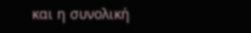και η συνολική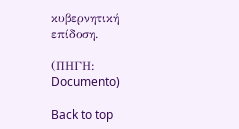κυβερνητική επίδοση.

(ΠΗΓΗ: Documento)

Back to top